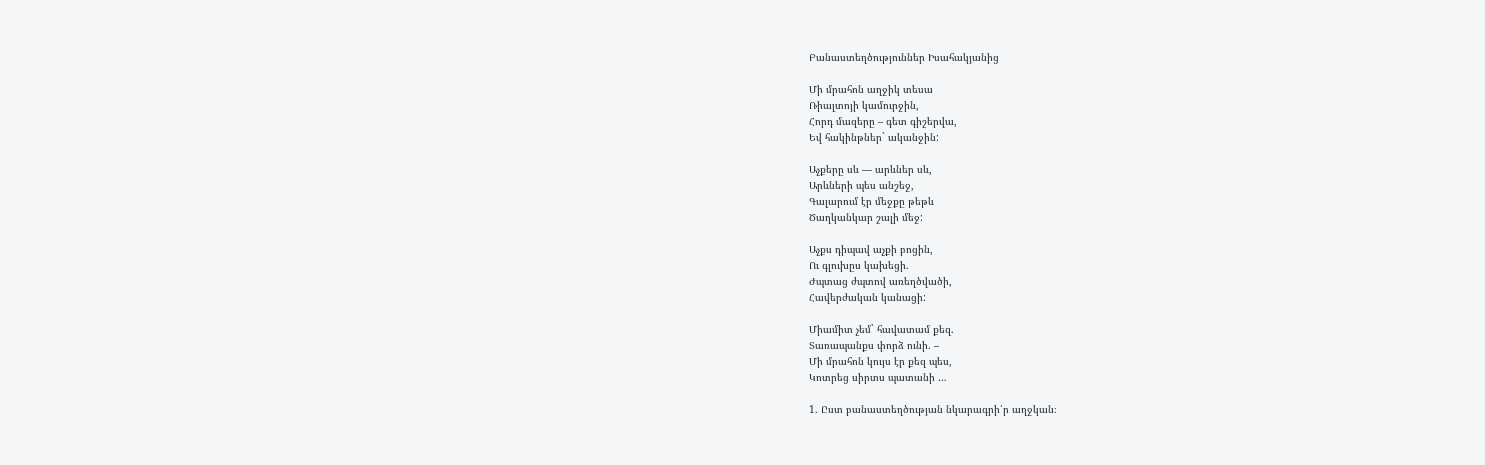Բանաստեղծություններ Իսահակյանից

Մի մրահոն աղջիկ տեսա
Ռիալտոյի կամուրջին,
Հորդ մազերը – գետ գիշերվա,
Եվ հակինթներ` ականջին:

Աչքերը սև — արևներ սև,
Արևների պես անշեջ,
Գալարում էր մեջքը թեթև
Ծաղկանկար շալի մեջ:

Աչքս դիպավ աչքի բոցին,
Ու գլուխըս կախեցի.
Ժպտաց ժպտով առեղծվածի,
Հավերժական կանացի:

Միամիտ չեմ` հավատամ քեզ.
Տառապանքս փորձ ունի. –
Մի մրահոն կույս էր քեզ պես,
Կոտրեց սիրտս պատանի …

1. Ըստ բանաստեղծության նկարագրի՛ր աղջկան։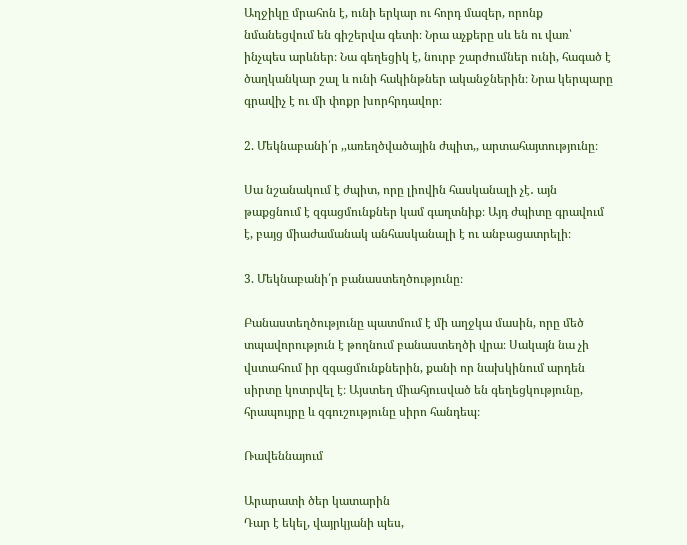Աղջիկը մրահոն է, ունի երկար ու հորդ մազեր, որոնք նմանեցվում են գիշերվա գետի։ Նրա աչքերը սև են ու վառ՝ ինչպես արևներ։ Նա գեղեցիկ է, նուրբ շարժումներ ունի, հագած է ծաղկանկար շալ և ունի հակինթներ ականջներին։ Նրա կերպարը գրավիչ է ու մի փոքր խորհրդավոր։

2. Մեկնաբանի՛ր ,,առեղծվածային ժպիտ,, արտահայտությունը։

Սա նշանակում է ժպիտ, որը լիովին հասկանալի չէ․ այն թաքցնում է զգացմունքներ կամ գաղտնիք։ Այդ ժպիտը գրավում է, բայց միաժամանակ անհասկանալի է ու անբացատրելի։

3. Մեկնաբանի՛ր բանաստեղծությունը։

Բանաստեղծությունը պատմում է մի աղջկա մասին, որը մեծ տպավորություն է թողնում բանաստեղծի վրա։ Սակայն նա չի վստահում իր զգացմունքներին, քանի որ նախկինում արդեն սիրտը կոտրվել է։ Այստեղ միահյուսված են գեղեցկությունը, հրապույրը և զգուշությունը սիրո հանդեպ։

Ռավեննայում

Արարատի ծեր կատարին
Դար է եկել, վայրկյանի պես,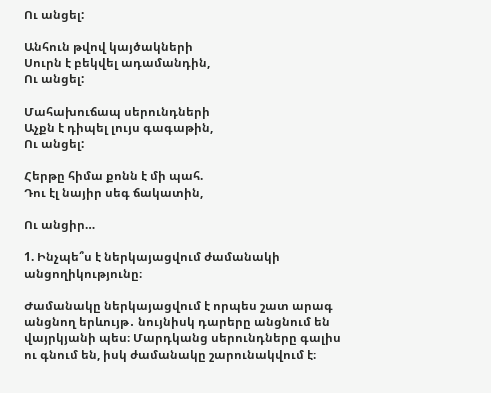Ու անցել:

Անհուն թվով կայծակների
Սուրն է բեկվել ադամանդին,
Ու անցել:

Մահախուճապ սերունդների
Աչքն է դիպել լույս գագաթին,
Ու անցել:

Հերթը հիմա քոնն է մի պահ.
Դու էլ նայիր սեգ ճակատին,

Ու անցիր…

1. Ինչպե՞ս է ներկայացվում ժամանակի անցողիկությունը։

Ժամանակը ներկայացվում է որպես շատ արագ անցնող երևույթ․ նույնիսկ դարերը անցնում են վայրկյանի պես։ Մարդկանց սերունդները գալիս ու գնում են, իսկ ժամանակը շարունակվում է։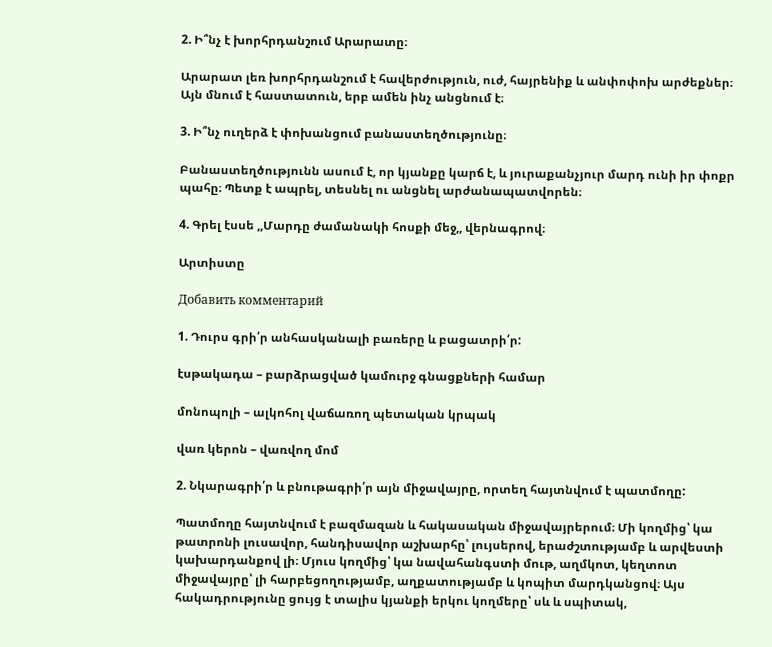2. Ի՞նչ է խորհրդանշում Արարատը։

Արարատ լեռ խորհրդանշում է հավերժություն, ուժ, հայրենիք և անփոփոխ արժեքներ։ Այն մնում է հաստատուն, երբ ամեն ինչ անցնում է։

3. Ի՞նչ ուղերձ է փոխանցում բանաստեղծությունը։

Բանաստեղծությունն ասում է, որ կյանքը կարճ է, և յուրաքանչյուր մարդ ունի իր փոքր պահը։ Պետք է ապրել, տեսնել ու անցնել արժանապատվորեն։

4. Գրել էսսե ,,Մարդը ժամանակի հոսքի մեջ,, վերնագրով։

Արտիստը

Добавить комментарий

1. Դուրս գրի՛ր անհասկանալի բառերը և բացատրի՛ր:

էսթակադա – բարձրացված կամուրջ գնացքների համար

մոնոպոլի – ալկոհոլ վաճառող պետական կրպակ

վառ կերոն – վառվող մոմ

2. Նկարագրի՛ր և բնութագրի՛ր այն միջավայրը, որտեղ հայտնվում է պատմողը:

Պատմողը հայտնվում է բազմազան և հակասական միջավայրերում։ Մի կողմից՝ կա թատրոնի լուսավոր, հանդիսավոր աշխարհը՝ լույսերով, երաժշտությամբ և արվեստի կախարդանքով լի։ Մյուս կողմից՝ կա նավահանգստի մութ, աղմկոտ, կեղտոտ միջավայրը՝ լի հարբեցողությամբ, աղքատությամբ և կոպիտ մարդկանցով։ Այս հակադրությունը ցույց է տալիս կյանքի երկու կողմերը՝ սև և սպիտակ,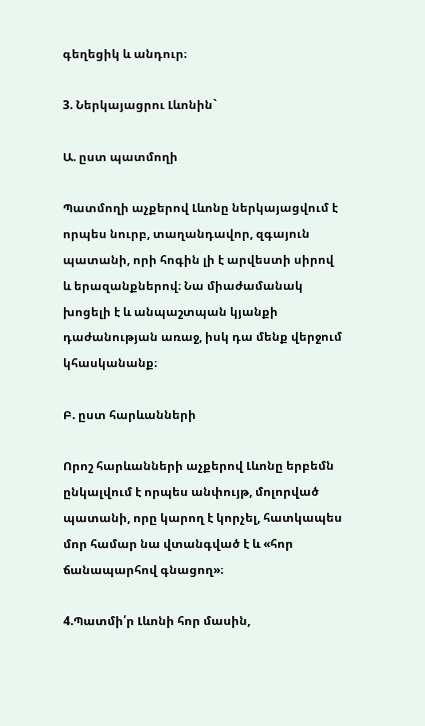գեղեցիկ և անդուր։

3. Ներկայացրու Լևոնին`

Ա. ըստ պատմողի

Պատմողի աչքերով Լևոնը ներկայացվում է որպես նուրբ, տաղանդավոր, զգայուն պատանի, որի հոգին լի է արվեստի սիրով և երազանքներով։ Նա միաժամանակ խոցելի է և անպաշտպան կյանքի դաժանության առաջ, իսկ դա մենք վերջում կհասկանանք։

Բ. ըստ հարևանների

Որոշ հարևանների աչքերով Լևոնը երբեմն ընկալվում է որպես անփույթ, մոլորված պատանի, որը կարող է կորչել, հատկապես մոր համար նա վտանգված է և «հոր ճանապարհով գնացող»։

4.Պատմի՛ր Լևոնի հոր մասին,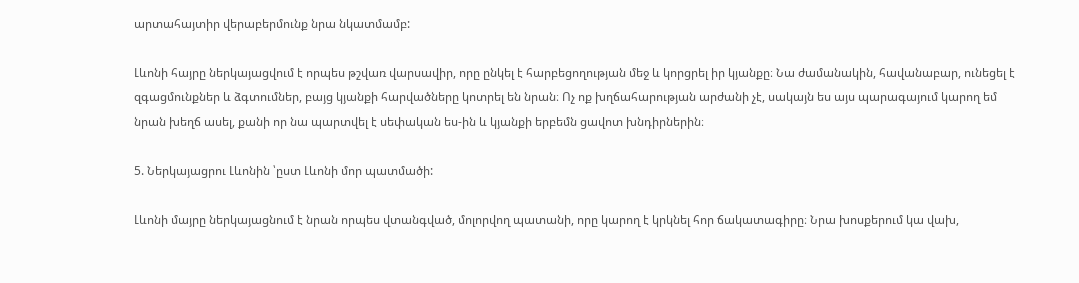արտահայտիր վերաբերմունք նրա նկատմամբ:

Լևոնի հայրը ներկայացվում է որպես թշվառ վարսավիր, որը ընկել է հարբեցողության մեջ և կորցրել իր կյանքը։ Նա ժամանակին, հավանաբար, ունեցել է զգացմունքներ և ձգտումներ, բայց կյանքի հարվածները կոտրել են նրան։ Ոչ ոք խղճահարության արժանի չէ, սակայն ես այս պարագայում կարող եմ նրան խեղճ ասել, քանի որ նա պարտվել է սեփական ես-ին և կյանքի երբեմն ցավոտ խնդիրներին։

5. Ներկայացրու Լևոնին ՝ըստ Լևոնի մոր պատմածի:

Լևոնի մայրը ներկայացնում է նրան որպես վտանգված, մոլորվող պատանի, որը կարող է կրկնել հոր ճակատագիրը։ Նրա խոսքերում կա վախ,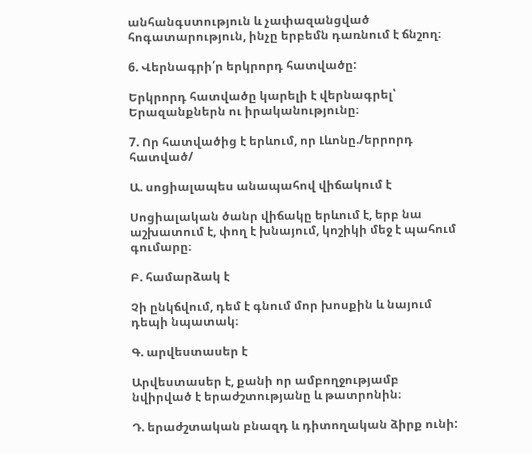անհանգստություն և չափազանցված հոգատարություն, ինչը երբեմն դառնում է ճնշող։

6. Վերնագրի՛ր երկրորդ հատվածը:

Երկրորդ հատվածը կարելի է վերնագրել՝ Երազանքներն ու իրականությունը։

7. Որ հատվածից է երևում, որ Լևոնը./երրորդ հատված/

Ա. սոցիալապես անապահով վիճակում է

Սոցիալական ծանր վիճակը երևում է, երբ նա աշխատում է, փող է խնայում, կոշիկի մեջ է պահում գումարը։

Բ. համարձակ է

Չի ընկճվում, դեմ է գնում մոր խոսքին և նայում դեպի նպատակ։

Գ. արվեստասեր է

Արվեստասեր է, քանի որ ամբողջությամբ նվիրված է երաժշտությանը և թատրոնին։

Դ. երաժշտական բնազդ և դիտողական ձիրք ունի: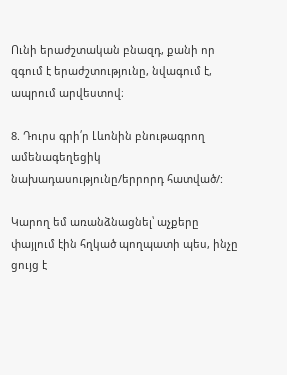Ունի երաժշտական բնազդ, քանի որ զգում է երաժշտությունը, նվագում է, ապրում արվեստով։

8. Դուրս գրի՛ր Լևոնին բնութագրող ամենագեղեցիկ նախադասությունը/երրորդ հատված/:

Կարող եմ առանձնացնել՝ աչքերը փայլում էին հղկած պողպատի պես, ինչը ցույց է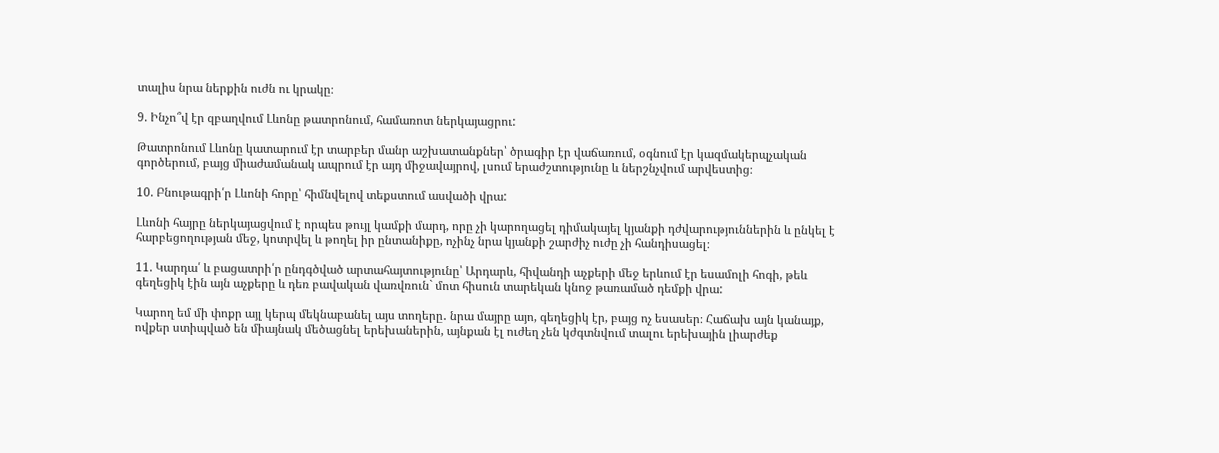տալիս նրա ներքին ուժն ու կրակը։

9. Ինչո՞վ էր զբաղվում Լևոնը թատրոնում, համառոտ ներկայացրու:

Թատրոնում Լևոնը կատարում էր տարբեր մանր աշխատանքներ՝ ծրագիր էր վաճառում, օգնում էր կազմակերպչական գործերում, բայց միաժամանակ ապրում էր այդ միջավայրով, լսում երաժշտությունը և ներշնչվում արվեստից։

10. Բնութագրի՛ր Լևոնի հորը՝ հիմնվելով տեքստում ասվածի վրա:

Լևոնի հայրը ներկայացվում է որպես թույլ կամքի մարդ, որը չի կարողացել դիմակայել կյանքի դժվարություններին և ընկել է հարբեցողության մեջ, կոտրվել և թողել իր ընտանիքը, ոչինչ նրա կյանքի շարժիչ ուժը չի հանդիսացել։

11. Կարդա՛ և բացատրի՛ր ընդգծված արտահայտությունը՝ Արդարև, հիվանդի աչքերի մեջ երևում էր եսամոլի հոգի, թեև գեղեցիկ էին այն աչքերը և դեռ բավական վառվռուն` մոտ հիսուն տարեկան կնոջ թառամած դեմքի վրա:

Կարող եմ մի փոքր այլ կերպ մեկնաբանել այս տողերը․ նրա մայրը այո, գեղեցիկ էր, բայց ոչ եսասեր։ Հաճախ այն կանայք, ովքեր ստիպված են միայնակ մեծացնել երեխաներին, այնքան էլ ուժեղ չեն կժգտնվում տալու երեխային լիարժեք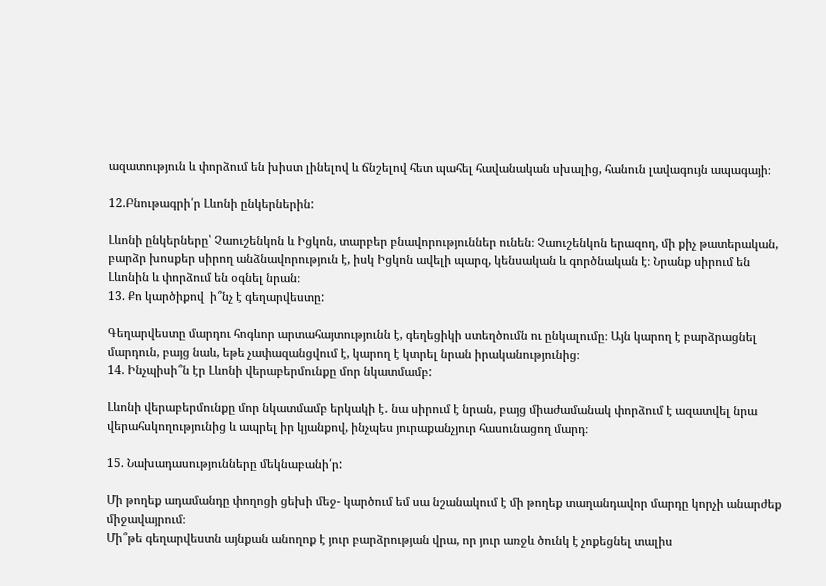ազատություն և փորձում են խիստ լինելով և ճնշելով հետ պահել հավանական սխալից, հանուն լավագույն ապագայի։

12.Բնութագրի՛ր Լևոնի ընկերներին:

Լևոնի ընկերները՝ Չաուշենկոն և Իցկոն, տարբեր բնավորություններ ունեն։ Չաուշենկոն երազող, մի քիչ թատերական, բարձր խոսքեր սիրող անձնավորություն է, իսկ Իցկոն ավելի պարզ, կենսական և գործնական է։ Նրանք սիրում են Լևոնին և փորձում են օգնել նրան։
13. Քո կարծիքով  ի՞նչ է գեղարվեստը:

Գեղարվեստը մարդու հոգևոր արտահայտությունն է, գեղեցիկի ստեղծումն ու ընկալումը։ Այն կարող է բարձրացնել մարդուն, բայց նաև, եթե չափազանցվում է, կարող է կտրել նրան իրականությունից։
14. Ինչպիսի՞ն էր Լևոնի վերաբերմունքը մոր նկատմամբ:

Լևոնի վերաբերմունքը մոր նկատմամբ երկակի է․ նա սիրում է նրան, բայց միաժամանակ փորձում է ազատվել նրա վերահսկողությունից և ապրել իր կյանքով, ինչպես յուրաքանչյուր հասունացող մարդ։

15. Նախադասությունները մեկնաբանի՛ր:

Մի թողեք ադամանդը փողոցի ցեխի մեջ- կարծում եմ սա նշանակում է մի թողեք տաղանդավոր մարդը կորչի անարժեք միջավայրում։
Մի՞թե գեղարվեստն այնքան անողոք է յուր բարձրության վրա, որ յուր առջև ծունկ է չոքեցնել տալիս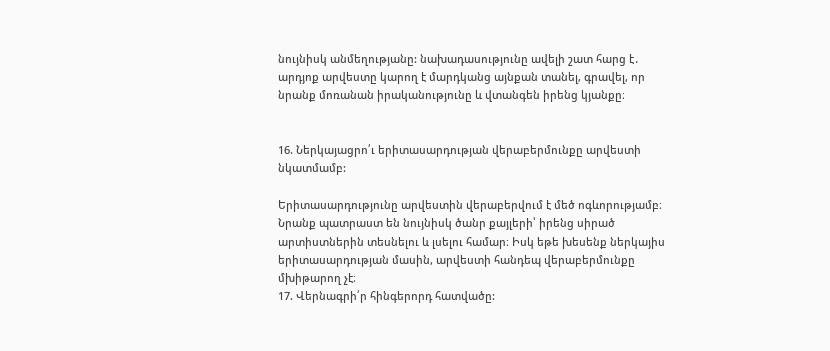նույնիսկ անմեղությանը: նախադասությունը ավելի շատ հարց է․ արդյոք արվեստը կարող է մարդկանց այնքան տանել, գրավել, որ նրանք մոռանան իրականությունը և վտանգեն իրենց կյանքը։


16. Ներկայացրո՛ւ երիտասարդության վերաբերմունքը արվեստի նկատմամբ:

Երիտասարդությունը արվեստին վերաբերվում է մեծ ոգևորությամբ։ Նրանք պատրաստ են նույնիսկ ծանր քայլերի՝ իրենց սիրած արտիստներին տեսնելու և լսելու համար։ Իսկ եթե խեսենք ներկայիս երիտասարդության մասին, արվեստի հանդեպ վերաբերմունքը մխիթարող չէ։
17. Վերնագրի՛ր հինգերորդ հատվածը: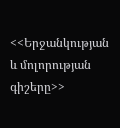<<Երջանկության և մոլորության գիշերը>>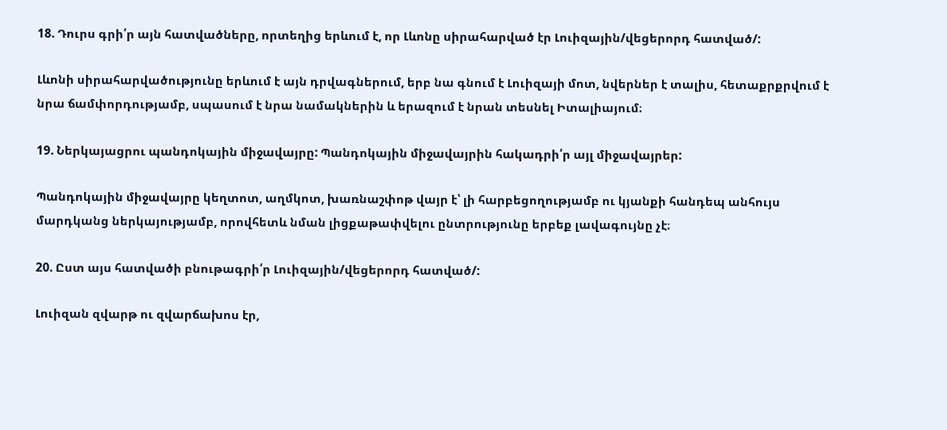18. Դուրս գրի՛ր այն հատվածները, որտեղից երևում է, որ Լևոնը սիրահարված էր Լուիզային/վեցերորդ հատված/:

Լևոնի սիրահարվածությունը երևում է այն դրվագներում, երբ նա գնում է Լուիզայի մոտ, նվերներ է տալիս, հետաքրքրվում է նրա ճամփորդությամբ, սպասում է նրա նամակներին և երազում է նրան տեսնել Իտալիայում։

19. Ներկայացրու պանդոկային միջավայրը: Պանդոկային միջավայրին հակադրի՛ր այլ միջավայրեր:

Պանդոկային միջավայրը կեղտոտ, աղմկոտ, խառնաշփոթ վայր է՝ լի հարբեցողությամբ ու կյանքի հանդեպ անհույս մարդկանց ներկայությամբ, որովհետև նման լիցքաթափվելու ընտրությունը երբեք լավագույնը չէ։

20. Ըստ այս հատվածի բնութագրի՛ր Լուիզային/վեցերորդ հատված/:

Լուիզան զվարթ ու զվարճախոս էր,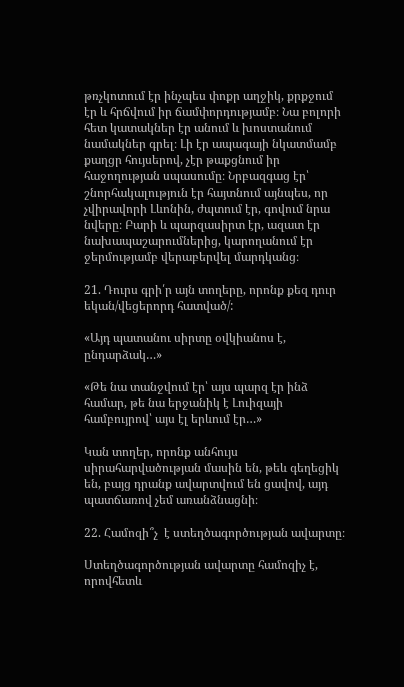թռչկոտում էր ինչպես փոքր աղջիկ, քրքջում էր և հրճվում իր ճամփորդությամբ։ Նա բոլորի հետ կատակներ էր անում և խոստանում նամակներ գրել։ Լի էր ապագայի նկատմամբ քաղցր հույսերով, չէր թաքցնում իր հաջողության սպասումը։ Նրբազգաց էր՝ շնորհակալություն էր հայտնում այնպես, որ չվիրավորի Լևոնին, ժպտում էր, գովում նրա նվերը։ Բարի և պարզասիրտ էր, ազատ էր նախապաշարումներից, կարողանում էր ջերմությամբ վերաբերվել մարդկանց։

21. Դուրս գրի՛ր այն տողերը, որոնք քեզ դուր եկան/վեցերորդ հատված/:

«Այդ պատանու սիրտը օվկիանոս է, ընդարձակ…»

«Թե նա տանջվում էր՝ այս պարզ էր ինձ համար, թե նա երջանիկ է Լուիզայի համբույրով՝ այս էլ երևում էր…»

Կան տողեր, որոնք անհույս սիրահարվածության մասին են, թեև գեղեցիկ են, բայց դրանք ավարտվում են ցավով, այդ պատճառով չեմ առանձնացնի։

22. Համոզի՞չ  է ստեղծագործության ավարտը։

Ստեղծագործության ավարտը համոզիչ է, որովհետև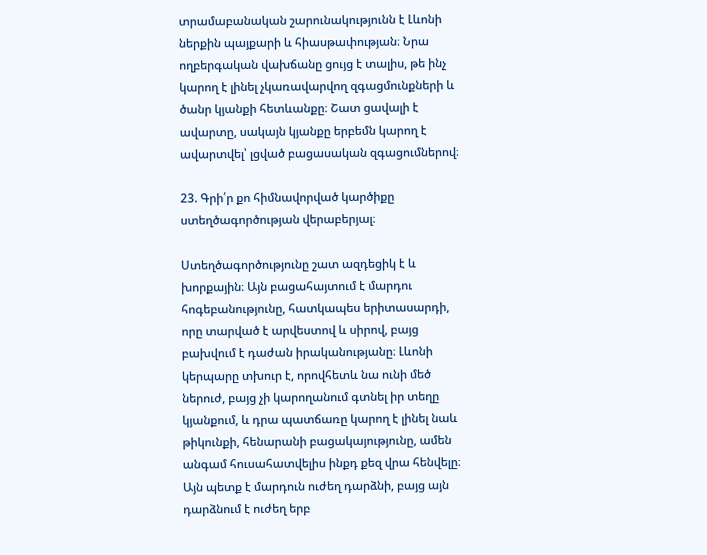տրամաբանական շարունակությունն է Լևոնի ներքին պայքարի և հիասթափության։ Նրա ողբերգական վախճանը ցույց է տալիս, թե ինչ կարող է լինել չկառավարվող զգացմունքների և ծանր կյանքի հետևանքը։ Շատ ցավալի է ավարտը, սակայն կյանքը երբեմն կարող է ավարտվել՝ լցված բացասական զգացումներով։

23. Գրի՛ր քո հիմնավորված կարծիքը ստեղծագործության վերաբերյալ։

Ստեղծագործությունը շատ ազդեցիկ է և խորքային։ Այն բացահայտում է մարդու հոգեբանությունը, հատկապես երիտասարդի, որը տարված է արվեստով և սիրով, բայց բախվում է դաժան իրականությանը։ Լևոնի կերպարը տխուր է, որովհետև նա ունի մեծ ներուժ, բայց չի կարողանում գտնել իր տեղը կյանքում, և դրա պատճառը կարող է լինել նաև թիկունքի, հենարանի բացակայությունը, ամեն անգամ հուսահատվելիս ինքդ քեզ վրա հենվելը։ Այն պետք է մարդուն ուժեղ դարձնի, բայց այն դարձնում է ուժեղ երբ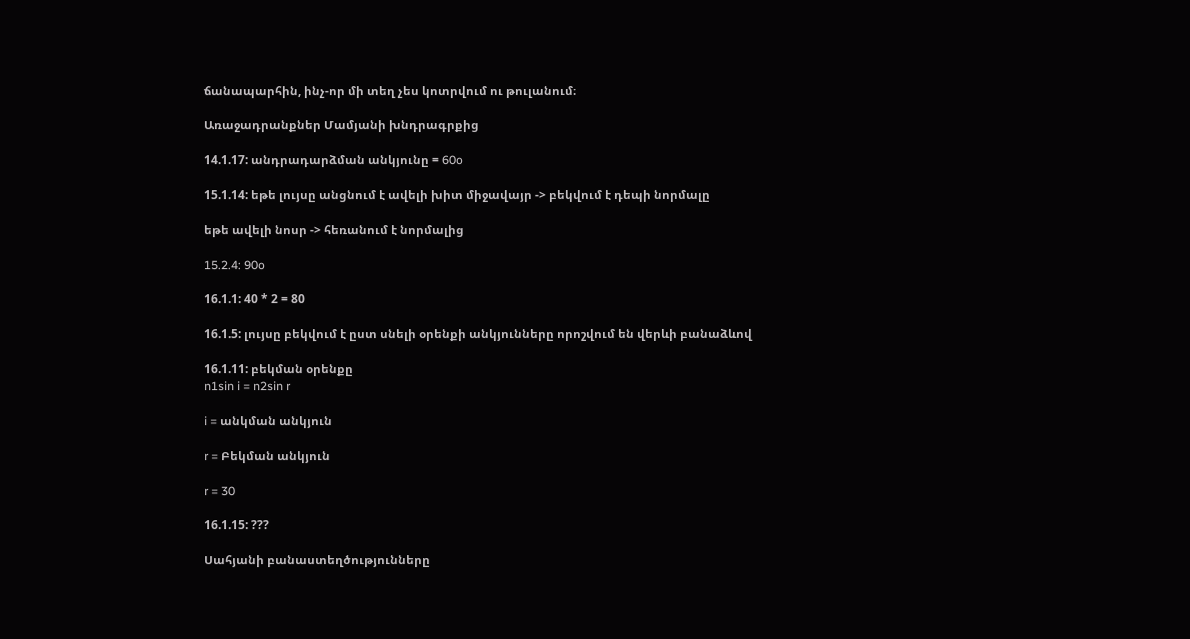ճանապարհին, ինչ-որ մի տեղ չես կոտրվում ու թուլանում։

Առաջադրանքներ Մամյանի խնդրագրքից

14.1.17: անդրադարձման անկյունը = 60o

15.1.14: եթե լույսը անցնում է ավելի խիտ միջավայր -> բեկվում է դեպի նորմալը

եթե ավելի նոսր -> հեռանում է նորմալից

15.2.4: 90o

16.1.1: 40 * 2 = 80

16.1.5: լույսը բեկվում է ըստ սնելի օրենքի անկյունները որոշվում են վերևի բանաձևով

16.1.11: բեկման օրենքը
n1sin i = n2sin r

i = անկման անկյուն

r = Բեկման անկյուն

r = 30

16.1.15: ???

Սահյանի բանաստեղծությունները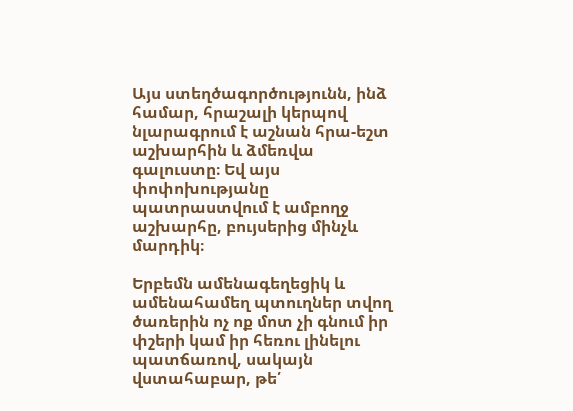Այս ստեղծագործությունն, ինձ համար, հրաշալի կերպով նլարագրում է աշնան հրա-եշտ աշխարհին և ձմեռվա գալուստը։ Եվ այս փոփոխությանը պատրաստվում է ամբողջ աշխարհը, բույսերից մինչև մարդիկ։

Երբեմն ամենագեղեցիկ և ամենահամեղ պտուղներ տվող ծառերին ոչ ոք մոտ չի գնում իր փշերի կամ իր հեռու լինելու պատճառով, սակայն վստահաբար, թե՛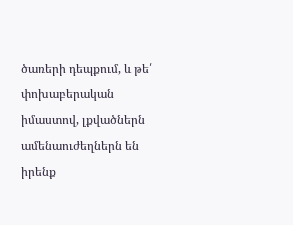ծառերի դեպքում, և թե՛ փոխաբերական իմաստով, լքվածներն ամենաուժեղներն են իրենք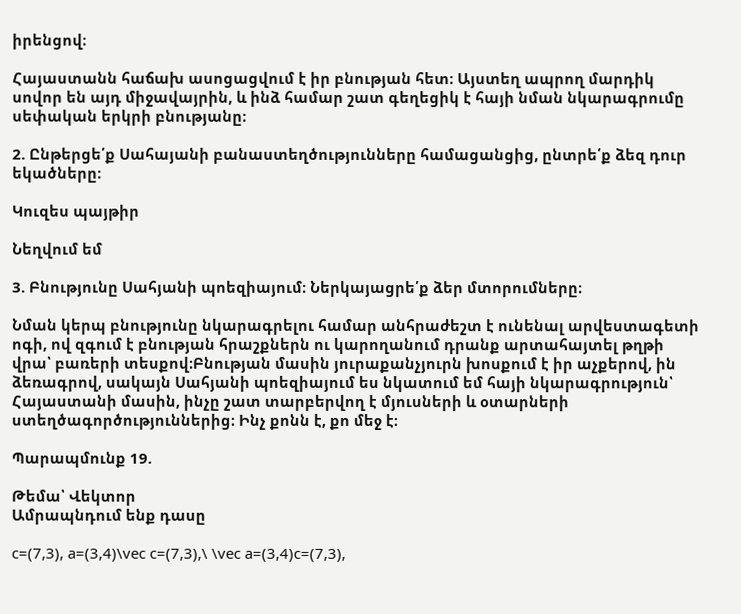իրենցով։

Հայաստանն հաճախ ասոցացվում է իր բնության հետ։ Այստեղ ապրող մարդիկ սովոր են այդ միջավայրին, և ինձ համար շատ գեղեցիկ է հայի նման նկարագրումը սեփական երկրի բնությանը։

2. Ընթերցե՛ք Սահայանի բանաստեղծությունները համացանցից, ընտրե՛ք ձեզ դուր եկածները։

Կուզես պայթիր

Նեղվում եմ

3. Բնությունը Սահյանի պոեզիայում։ Ներկայացրե՛ք ձեր մտորումները։

Նման կերպ բնությունը նկարագրելու համար անհրաժեշտ է ունենալ արվեստագետի ոգի, ով զգում է բնության հրաշքներն ու կարողանում դրանք արտահայտել թղթի վրա՝ բառերի տեսքով։Բնության մասին յուրաքանչյուրն խոսքում է իր աչքերով, ին ձեռագրով, սակայն Սահյանի պոեզիայում ես նկատում եմ հայի նկարագրություն՝ Հայաստանի մասին, ինչը շատ տարբերվող է մյուսների և օտարների ստեղծագործություններից։ Ինչ քոնն է, քո մեջ է։

Պարապմունք 19.

Թեմա՝ Վեկտոր
Ամրապնդում ենք դասը

c=(7,3), a=(3,4)\vec c=(7,3),\ \vec a=(3,4)c=(7,3),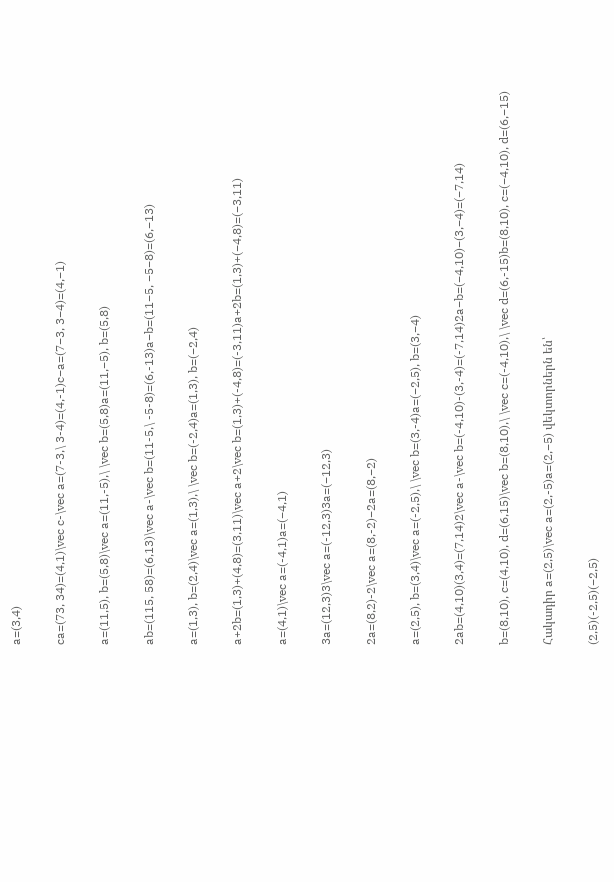a=(3,4)

ca=(73, 34)=(4,1)\vec c-\vec a=(7-3,\ 3-4)=(4,-1)c−a=(7−3, 3−4)=(4,−1)

a=(11,5), b=(5,8)\vec a=(11,-5),\ \vec b=(5,8)a=(11,−5), b=(5,8)

ab=(115, 58)=(6,13)\vec a-\vec b=(11-5,\ -5-8)=(6,-13)a−b=(11−5, −5−8)=(6,−13)

a=(1,3), b=(2,4)\vec a=(1,3),\ \vec b=(-2,4)a=(1,3), b=(−2,4)

a+2b=(1,3)+(4,8)=(3,11)\vec a+2\vec b=(1,3)+(-4,8)=(-3,11)a+2b=(1,3)+(−4,8)=(−3,11)

a=(4,1)\vec a=(-4,1)a=(−4,1)

3a=(12,3)3\vec a=(-12,3)3a=(−12,3)

2a=(8,2)-2\vec a=(8,-2)−2a=(8,−2)

a=(2,5), b=(3,4)\vec a=(-2,5),\ \vec b=(3,-4)a=(−2,5), b=(3,−4)

2ab=(4,10)(3,4)=(7,14)2\vec a-\vec b=(-4,10)-(3,-4)=(-7,14)2a−b=(−4,10)−(3,−4)=(−7,14)

b=(8,10), c=(4,10), d=(6,15)\vec b=(8,10),\ \vec c=(-4,10),\ \vec d=(6,-15)b=(8,10), c=(−4,10), d=(6,−15)

Հակադիր a=(2,5)\vec a=(2,-5)a=(2,−5) վեկտորներն են՝

(2,5)(-2,5)(−2,5)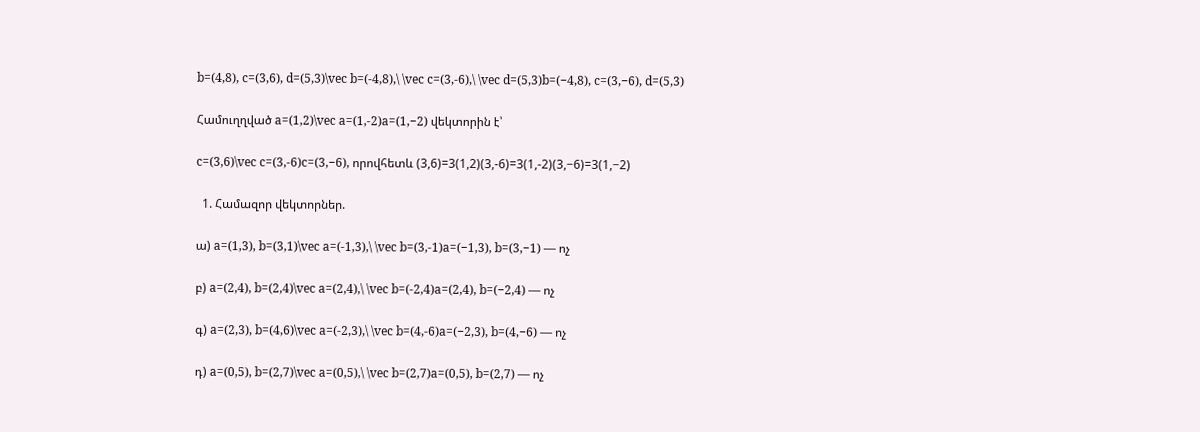b=(4,8), c=(3,6), d=(5,3)\vec b=(-4,8),\ \vec c=(3,-6),\ \vec d=(5,3)b=(−4,8), c=(3,−6), d=(5,3)

Համուղղված a=(1,2)\vec a=(1,-2)a=(1,−2) վեկտորին է՝

c=(3,6)\vec c=(3,-6)c=(3,−6), որովհետև (3,6)=3(1,2)(3,-6)=3(1,-2)(3,−6)=3(1,−2)

  1. Համազոր վեկտորներ.

ա) a=(1,3), b=(3,1)\vec a=(-1,3),\ \vec b=(3,-1)a=(−1,3), b=(3,−1) — ոչ

բ) a=(2,4), b=(2,4)\vec a=(2,4),\ \vec b=(-2,4)a=(2,4), b=(−2,4) — ոչ

գ) a=(2,3), b=(4,6)\vec a=(-2,3),\ \vec b=(4,-6)a=(−2,3), b=(4,−6) — ոչ

դ) a=(0,5), b=(2,7)\vec a=(0,5),\ \vec b=(2,7)a=(0,5), b=(2,7) — ոչ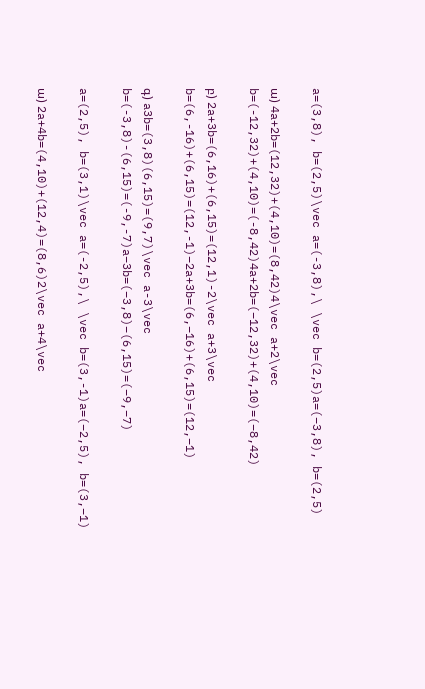a=(3,8), b=(2,5)\vec a=(-3,8),\ \vec b=(2,5)a=(−3,8), b=(2,5)

ա) 4a+2b=(12,32)+(4,10)=(8,42)4\vec a+2\vec b=(-12,32)+(4,10)=(-8,42)4a+2b=(−12,32)+(4,10)=(−8,42)

բ) 2a+3b=(6,16)+(6,15)=(12,1)-2\vec a+3\vec b=(6,-16)+(6,15)=(12,-1)−2a+3b=(6,−16)+(6,15)=(12,−1)

գ) a3b=(3,8)(6,15)=(9,7)\vec a-3\vec b=(-3,8)-(6,15)=(-9,-7)a−3b=(−3,8)−(6,15)=(−9,−7)

a=(2,5), b=(3,1)\vec a=(-2,5),\ \vec b=(3,-1)a=(−2,5), b=(3,−1)

ա) 2a+4b=(4,10)+(12,4)=(8,6)2\vec a+4\vec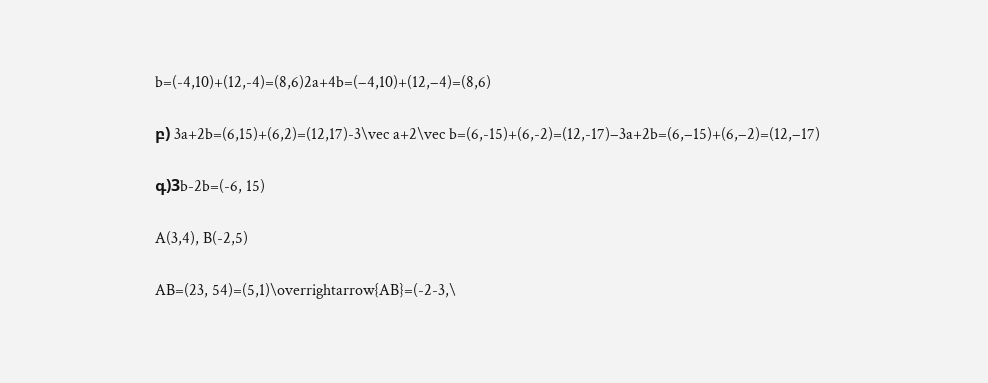b=(-4,10)+(12,-4)=(8,6)2a+4b=(−4,10)+(12,−4)=(8,6)

բ) 3a+2b=(6,15)+(6,2)=(12,17)-3\vec a+2\vec b=(6,-15)+(6,-2)=(12,-17)−3a+2b=(6,−15)+(6,−2)=(12,−17)

գ)3b-2b=(-6, 15)

A(3,4), B(-2,5)

AB=(23, 54)=(5,1)\overrightarrow{AB}=(-2-3,\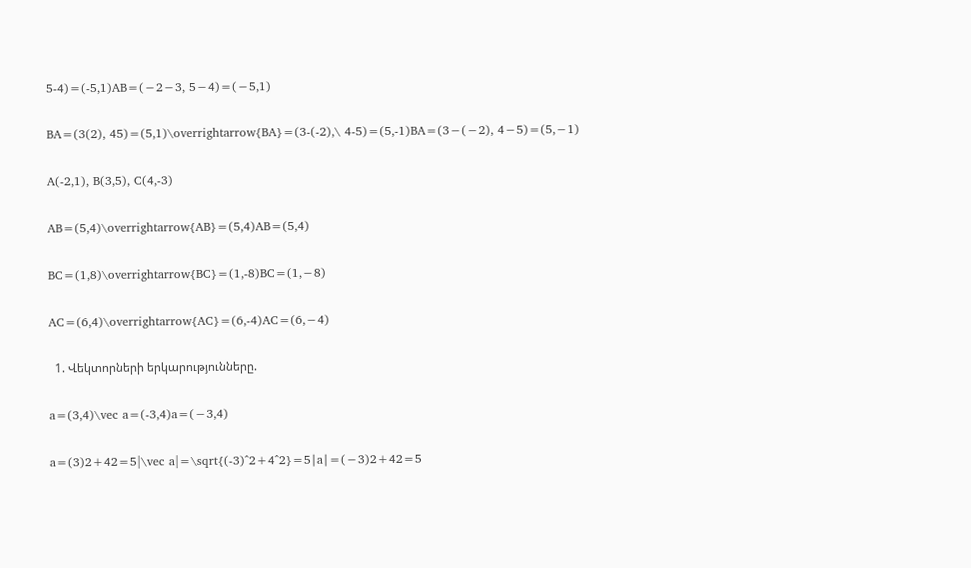5-4)=(-5,1)AB=(−2−3, 5−4)=(−5,1)

BA=(3(2), 45)=(5,1)\overrightarrow{BA}=(3-(-2),\ 4-5)=(5,-1)BA=(3−(−2), 4−5)=(5,−1)

A(-2,1), B(3,5), C(4,-3)

AB=(5,4)\overrightarrow{AB}=(5,4)AB=(5,4)

BC=(1,8)\overrightarrow{BC}=(1,-8)BC=(1,−8)

AC=(6,4)\overrightarrow{AC}=(6,-4)AC=(6,−4)

  1. Վեկտորների երկարությունները.

a=(3,4)\vec a=(-3,4)a=(−3,4)

a=(3)2+42=5|\vec a|=\sqrt{(-3)^2+4^2}=5∣a∣=(−3)2+42=5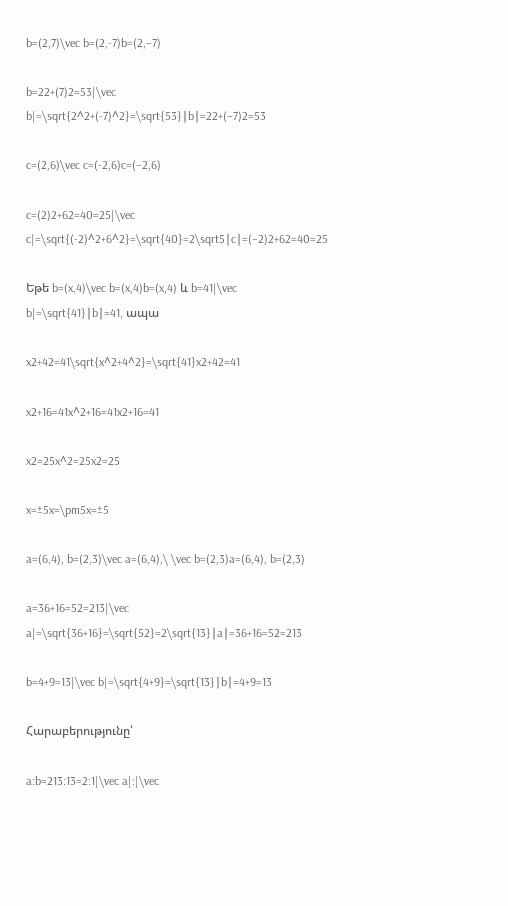b=(2,7)\vec b=(2,-7)b=(2,−7)

b=22+(7)2=53|\vec b|=\sqrt{2^2+(-7)^2}=\sqrt{53}∣b∣=22+(−7)2=53

c=(2,6)\vec c=(-2,6)c=(−2,6)

c=(2)2+62=40=25|\vec c|=\sqrt{(-2)^2+6^2}=\sqrt{40}=2\sqrt5∣c∣=(−2)2+62=40=25

Եթե b=(x,4)\vec b=(x,4)b=(x,4) և b=41|\vec b|=\sqrt{41}∣b∣=41, ապա

x2+42=41\sqrt{x^2+4^2}=\sqrt{41}x2+42=41

x2+16=41x^2+16=41x2+16=41

x2=25x^2=25x2=25

x=±5x=\pm5x=±5

a=(6,4), b=(2,3)\vec a=(6,4),\ \vec b=(2,3)a=(6,4), b=(2,3)

a=36+16=52=213|\vec a|=\sqrt{36+16}=\sqrt{52}=2\sqrt{13}∣a∣=36+16=52=213

b=4+9=13|\vec b|=\sqrt{4+9}=\sqrt{13}∣b∣=4+9=13

Հարաբերությունը՝

a:b=213:13=2:1|\vec a|:|\vec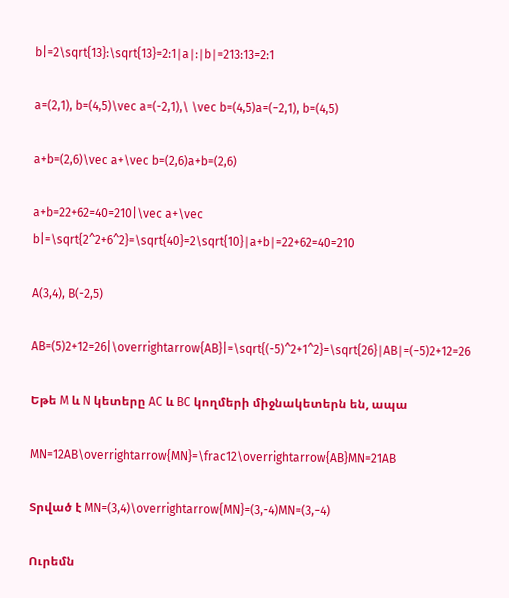b|=2\sqrt{13}:\sqrt{13}=2:1∣a∣:∣b∣=213:13=2:1

a=(2,1), b=(4,5)\vec a=(-2,1),\ \vec b=(4,5)a=(−2,1), b=(4,5)

a+b=(2,6)\vec a+\vec b=(2,6)a+b=(2,6)

a+b=22+62=40=210|\vec a+\vec b|=\sqrt{2^2+6^2}=\sqrt{40}=2\sqrt{10}∣a+b∣=22+62=40=210

A(3,4), B(-2,5)

AB=(5)2+12=26|\overrightarrow{AB}|=\sqrt{(-5)^2+1^2}=\sqrt{26}∣AB∣=(−5)2+12=26

Եթե M և N կետերը AC և BC կողմերի միջնակետերն են, ապա

MN=12AB\overrightarrow{MN}=\frac12\overrightarrow{AB}MN=21AB

Տրված է MN=(3,4)\overrightarrow{MN}=(3,-4)MN=(3,−4)

Ուրեմն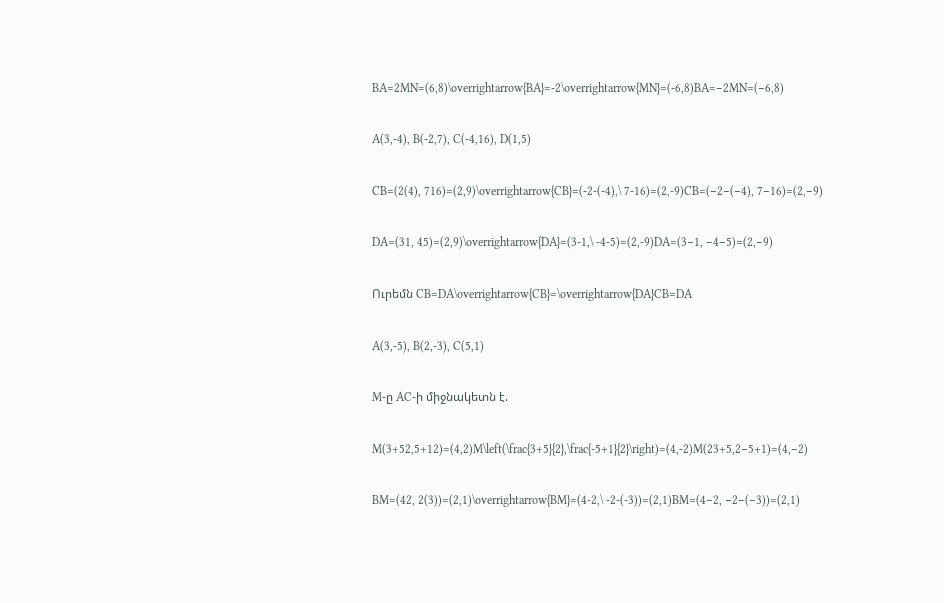BA=2MN=(6,8)\overrightarrow{BA}=-2\overrightarrow{MN}=(-6,8)BA=−2MN=(−6,8)

A(3,-4), B(-2,7), C(-4,16), D(1,5)

CB=(2(4), 716)=(2,9)\overrightarrow{CB}=(-2-(-4),\ 7-16)=(2,-9)CB=(−2−(−4), 7−16)=(2,−9)

DA=(31, 45)=(2,9)\overrightarrow{DA}=(3-1,\ -4-5)=(2,-9)DA=(3−1, −4−5)=(2,−9)

Ուրեմն CB=DA\overrightarrow{CB}=\overrightarrow{DA}CB=DA

A(3,-5), B(2,-3), C(5,1)

M-ը AC-ի միջնակետն է.

M(3+52,5+12)=(4,2)M\left(\frac{3+5}{2},\frac{-5+1}{2}\right)=(4,-2)M(23+5,2−5+1)=(4,−2)

BM=(42, 2(3))=(2,1)\overrightarrow{BM}=(4-2,\ -2-(-3))=(2,1)BM=(4−2, −2−(−3))=(2,1)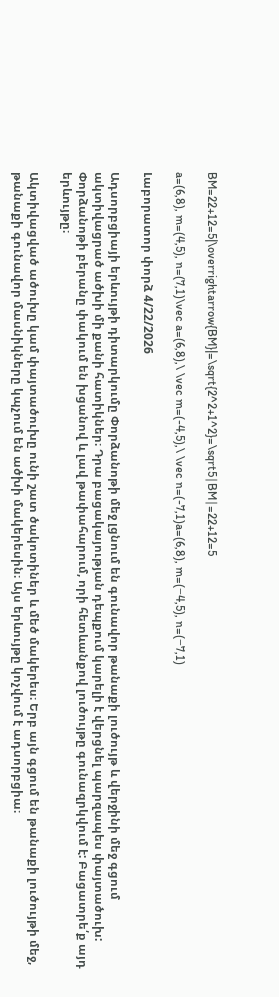BM=22+12=5|\overrightarrow{BM}|=\sqrt{2^2+1^2}=\sqrt5∣BM∣=22+12=5

a=(6,8), m=(4,5), n=(7,1)\vec a=(6,8),\ \vec m=(-4,5),\ \vec n=(-7,1)a=(6,8), m=(−4,5), n=(−7,1)

Լաբորատոր փորձ 4/22/2026

Ադսորբցիայի երևույթի դիտարկումը Փորձանոթի մեջ լցնում են գունավոր թանաքի լուծույթ և վերջինի մեջ գցում ակտիվացրած ածխի մի քանի հատիկներ։ Դրա բացակայության դեպքում կարելի է վերցնել պարզապես փայտածուխ: Փորձանոթի բերանը փակում են խցանով և լավ թափահարում, որի հետևանքով լուծույթը գունազրկվում է: Բացատրե՛ք այդ երևույթը։

Ակտիվացված ածուխը կամ փայտածուխը ունի շատ ծակոտիներ և մեծ մակերես։ Երբ այն գցում են թանաքի լուծույթի մեջ, թանաքի գունավոր մասնիկները կպչում են ածխի մակերեսին։ Այս երևույթը կոչվում է ադսորբցիա։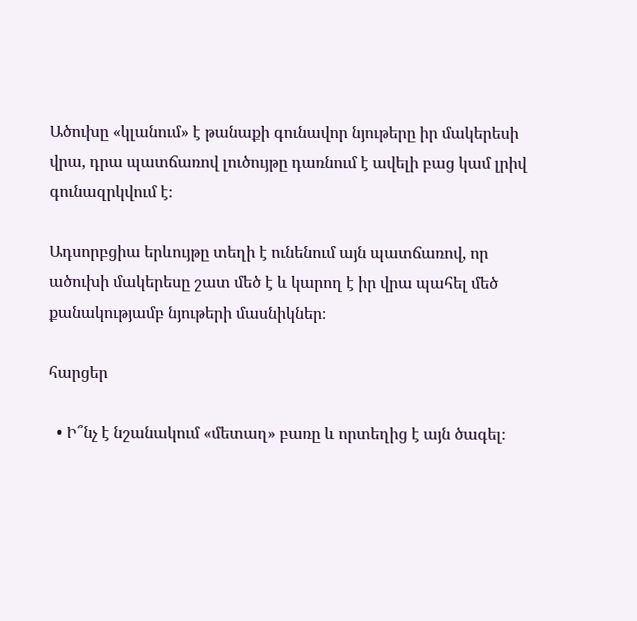Ածուխը «կլանում» է թանաքի գունավոր նյութերը իր մակերեսի վրա, դրա պատճառով լուծույթը դառնում է ավելի բաց կամ լրիվ գունազրկվում է։

Ադսորբցիա երևույթը տեղի է ունենում այն պատճառով, որ ածուխի մակերեսը շատ մեծ է և կարող է իր վրա պահել մեծ քանակությամբ նյութերի մասնիկներ։

հարցեր

  • Ի՞նչ է նշանակում «մետաղ» բառը և որտեղից է այն ծագել։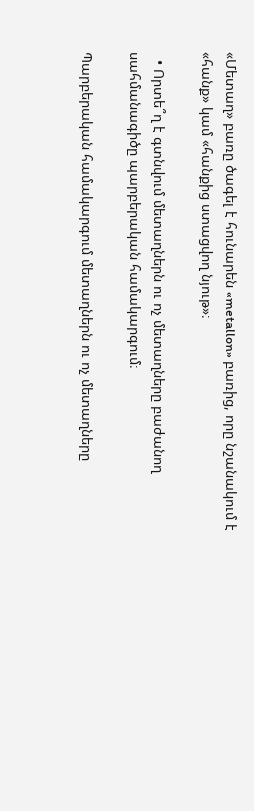«Մետաղ» բառը ծագել է հունարեն «metallon» բառից, որը նշանակում է «հանք» կամ «հանքից ստացվող նյութ»։

  • Որտե՞ղ է գտնվում մետաղներն ու ոչ մետաղները բաժանող սահմանագիծը պարբերական համակարգում։

Պարբերական համակարգում մետաղներն ու ոչ մետաղները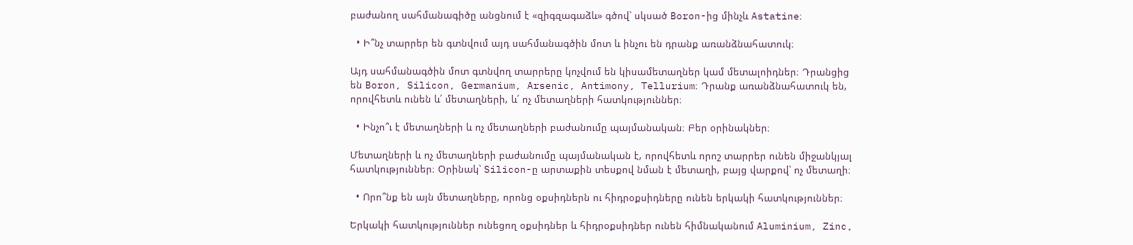բաժանող սահմանագիծը անցնում է «զիգզագաձև» գծով՝ սկսած Boron-ից մինչև Astatine։

  • Ի՞նչ տարրեր են գտնվում այդ սահմանագծին մոտ և ինչու են դրանք առանձնահատուկ։

Այդ սահմանագծին մոտ գտնվող տարրերը կոչվում են կիսամետաղներ կամ մետալոիդներ։ Դրանցից են Boron, Silicon, Germanium, Arsenic, Antimony, Tellurium։ Դրանք առանձնահատուկ են, որովհետև ունեն և՛ մետաղների, և՛ ոչ մետաղների հատկություններ։

  • Ինչո՞ւ է մետաղների և ոչ մետաղների բաժանումը պայմանական։ Բեր օրինակներ։

Մետաղների և ոչ մետաղների բաժանումը պայմանական է, որովհետև որոշ տարրեր ունեն միջանկյալ հատկություններ։ Օրինակ՝ Silicon-ը արտաքին տեսքով նման է մետաղի, բայց վարքով՝ ոչ մետաղի։

  • Որո՞նք են այն մետաղները, որոնց օքսիդներն ու հիդրօքսիդները ունեն երկակի հատկություններ։

Երկակի հատկություններ ունեցող օքսիդներ և հիդրօքսիդներ ունեն հիմնականում Aluminium, Zinc,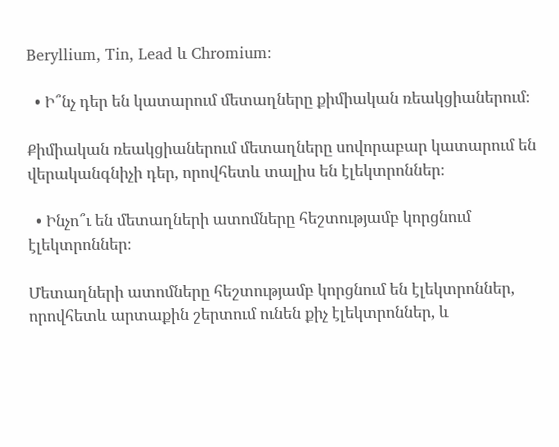Beryllium, Tin, Lead և Chromium։

  • Ի՞նչ դեր են կատարում մետաղները քիմիական ռեակցիաներում։

Քիմիական ռեակցիաներում մետաղները սովորաբար կատարում են վերականգնիչի դեր, որովհետև տալիս են էլեկտրոններ։

  • Ինչո՞ւ են մետաղների ատոմները հեշտությամբ կորցնում էլեկտրոններ։

Մետաղների ատոմները հեշտությամբ կորցնում են էլեկտրոններ, որովհետև արտաքին շերտում ունեն քիչ էլեկտրոններ, և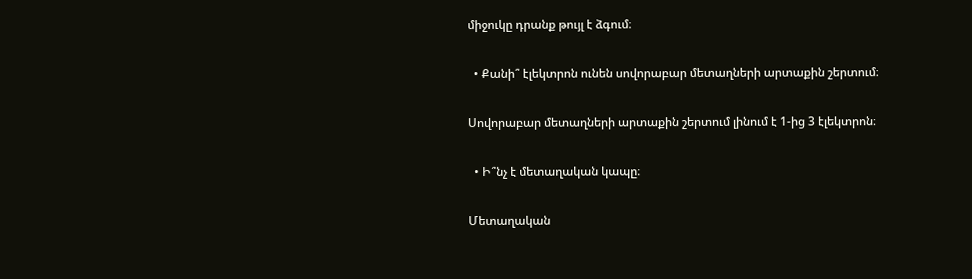միջուկը դրանք թույլ է ձգում։

  • Քանի՞ էլեկտրոն ունեն սովորաբար մետաղների արտաքին շերտում։

Սովորաբար մետաղների արտաքին շերտում լինում է 1-ից 3 էլեկտրոն։

  • Ի՞նչ է մետաղական կապը։

Մետաղական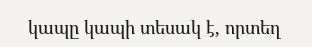կապը կապի տեսակ է, որտեղ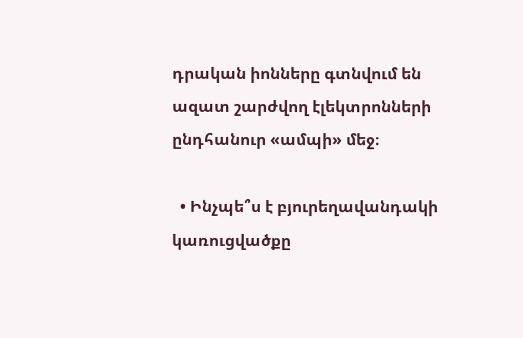դրական իոնները գտնվում են ազատ շարժվող էլեկտրոնների ընդհանուր «ամպի» մեջ։

  • Ինչպե՞ս է բյուրեղավանդակի կառուցվածքը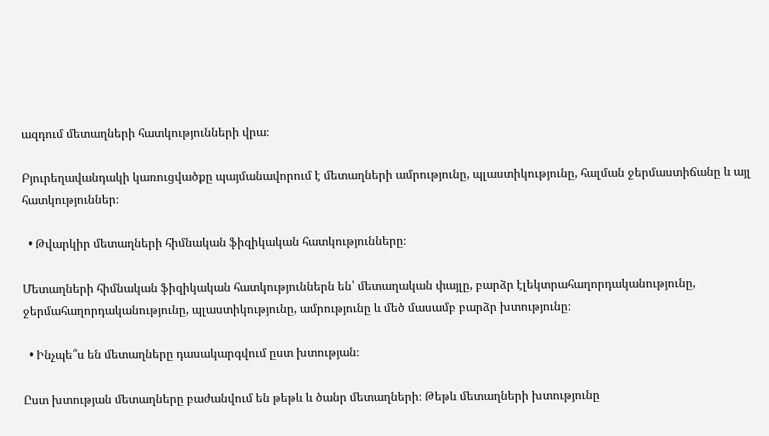ազդում մետաղների հատկությունների վրա։

Բյուրեղավանդակի կառուցվածքը պայմանավորում է մետաղների ամրությունը, պլաստիկությունը, հալման ջերմաստիճանը և այլ հատկություններ։

  • Թվարկիր մետաղների հիմնական ֆիզիկական հատկությունները։

Մետաղների հիմնական ֆիզիկական հատկություններն են՝ մետաղական փայլը, բարձր էլեկտրահաղորդականությունը, ջերմահաղորդականությունը, պլաստիկությունը, ամրությունը և մեծ մասամբ բարձր խտությունը։

  • Ինչպե՞ս են մետաղները դասակարգվում ըստ խտության։

Ըստ խտության մետաղները բաժանվում են թեթև և ծանր մետաղների։ Թեթև մետաղների խտությունը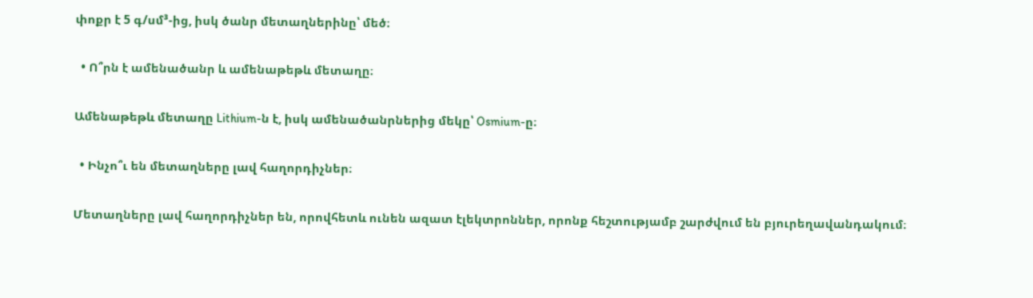փոքր է 5 գ/սմ³-ից, իսկ ծանր մետաղներինը՝ մեծ։

  • Ո՞րն է ամենածանր և ամենաթեթև մետաղը։

Ամենաթեթև մետաղը Lithium-ն է, իսկ ամենածանրներից մեկը՝ Osmium-ը։

  • Ինչո՞ւ են մետաղները լավ հաղորդիչներ։

Մետաղները լավ հաղորդիչներ են, որովհետև ունեն ազատ էլեկտրոններ, որոնք հեշտությամբ շարժվում են բյուրեղավանդակում։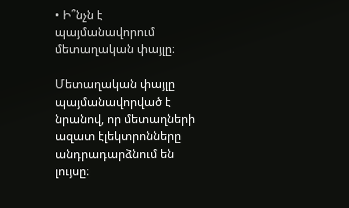• Ի՞նչն է պայմանավորում մետաղական փայլը։

Մետաղական փայլը պայմանավորված է նրանով, որ մետաղների ազատ էլեկտրոնները անդրադարձնում են լույսը։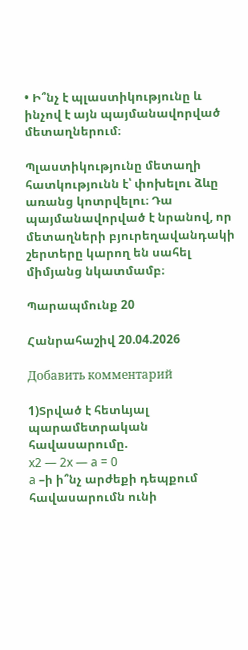• Ի՞նչ է պլաստիկությունը և ինչով է այն պայմանավորված մետաղներում։

Պլաստիկությունը մետաղի հատկությունն է՝ փոխելու ձևը առանց կոտրվելու։ Դա պայմանավորված է նրանով, որ մետաղների բյուրեղավանդակի շերտերը կարող են սահել միմյանց նկատմամբ։

Պարապմունք 20

Հանրահաշիվ 20.04.2026

Добавить комментарий

1)Տրված է հետևյալ պարամետրական հավասարումը.
x2 — 2x — a = 0
a –ի ի՞նչ արժեքի դեպքում հավասարումն ունի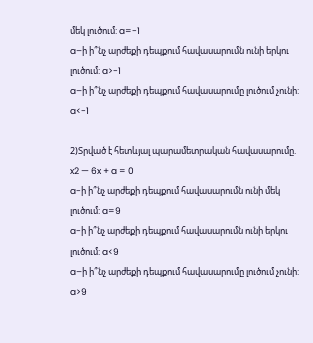մեկ լուծում: a=-1
a–ի ի՞նչ արժեքի դեպքում հավասարումն ունի երկու լուծում: a>-1
a–ի ի՞նչ արժեքի դեպքում հավասարումը լուծում չունի: a<-1

2)Տրված է հետևյալ պարամետրական հավասարումը.
x2 — 6x + a = 0
a-ի ի՞նչ արժեքի դեպքում հավասարումն ունի մեկ լուծում: a=9
a-ի ի՞նչ արժեքի դեպքում հավասարումն ունի երկու լուծում: a<9
a–ի ի՞նչ արժեքի դեպքում հավասարումը լուծում չունի: a>9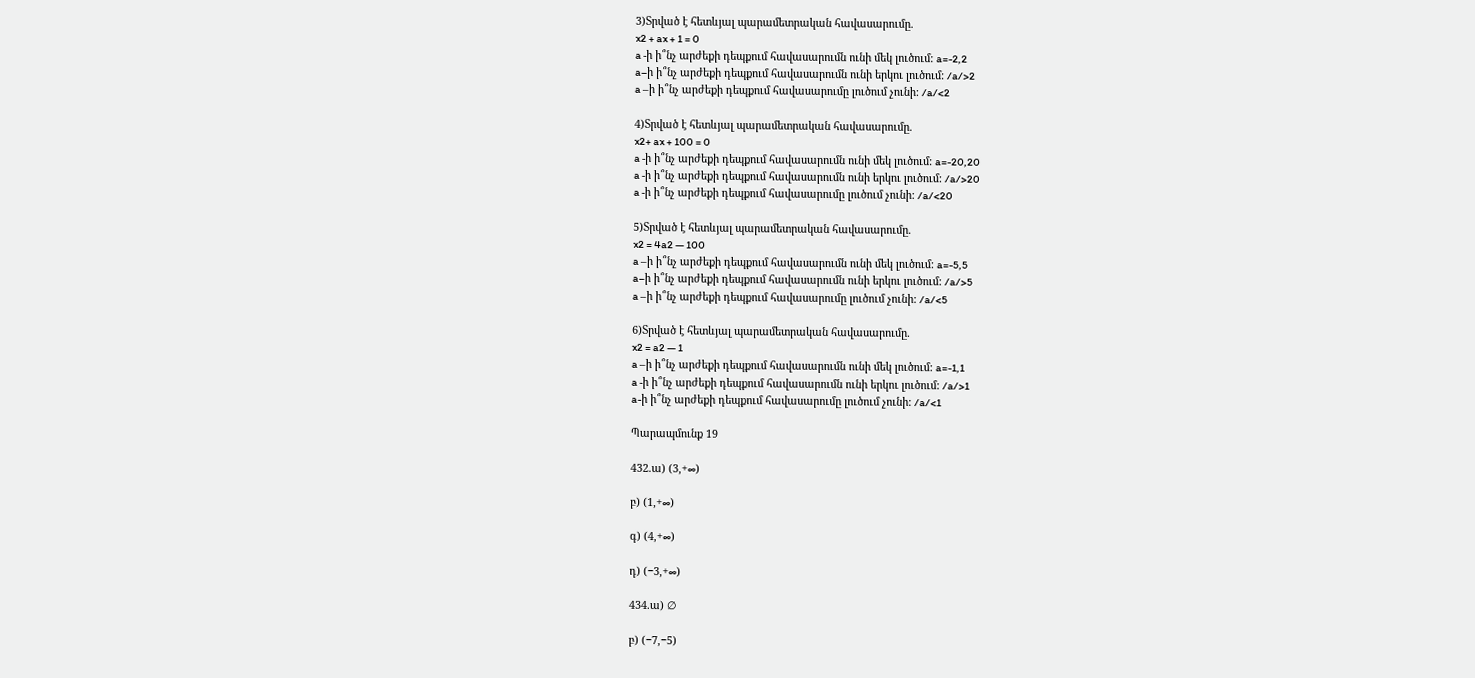3)Տրված է հետևյալ պարամետրական հավասարումը.
x2 + ax + 1 = 0
a -ի ի՞նչ արժեքի դեպքում հավասարումն ունի մեկ լուծում: a=-2,2
a–ի ի՞նչ արժեքի դեպքում հավասարումն ունի երկու լուծում: /a/>2
a –ի ի՞նչ արժեքի դեպքում հավասարումը լուծում չունի: /a/<2

4)Տրված է հետևյալ պարամետրական հավասարումը.
x2+ ax + 100 = 0
a -ի ի՞նչ արժեքի դեպքում հավասարումն ունի մեկ լուծում: a=-20,20
a -ի ի՞նչ արժեքի դեպքում հավասարումն ունի երկու լուծում: /a/>20
a -ի ի՞նչ արժեքի դեպքում հավասարումը լուծում չունի: /a/<20

5)Տրված է հետևյալ պարամետրական հավասարումը.
x2 = 4a2 — 100
a –ի ի՞նչ արժեքի դեպքում հավասարումն ունի մեկ լուծում: a=-5,5
a–ի ի՞նչ արժեքի դեպքում հավասարումն ունի երկու լուծում: /a/>5
a –ի ի՞նչ արժեքի դեպքում հավասարումը լուծում չունի: /a/<5

6)Տրված է հետևյալ պարամետրական հավասարումը.
x2 = a2 — 1
a –ի ի՞նչ արժեքի դեպքում հավասարումն ունի մեկ լուծում: a=-1,1
a -ի ի՞նչ արժեքի դեպքում հավասարումն ունի երկու լուծում: /a/>1
a-ի ի՞նչ արժեքի դեպքում հավասարումը լուծում չունի: /a/<1

Պարապմունք 19

432.ա) (3,+∞)

բ) (1,+∞)

գ) (4,+∞)

դ) (−3,+∞)

434.ա) ∅

բ) (−7,−5)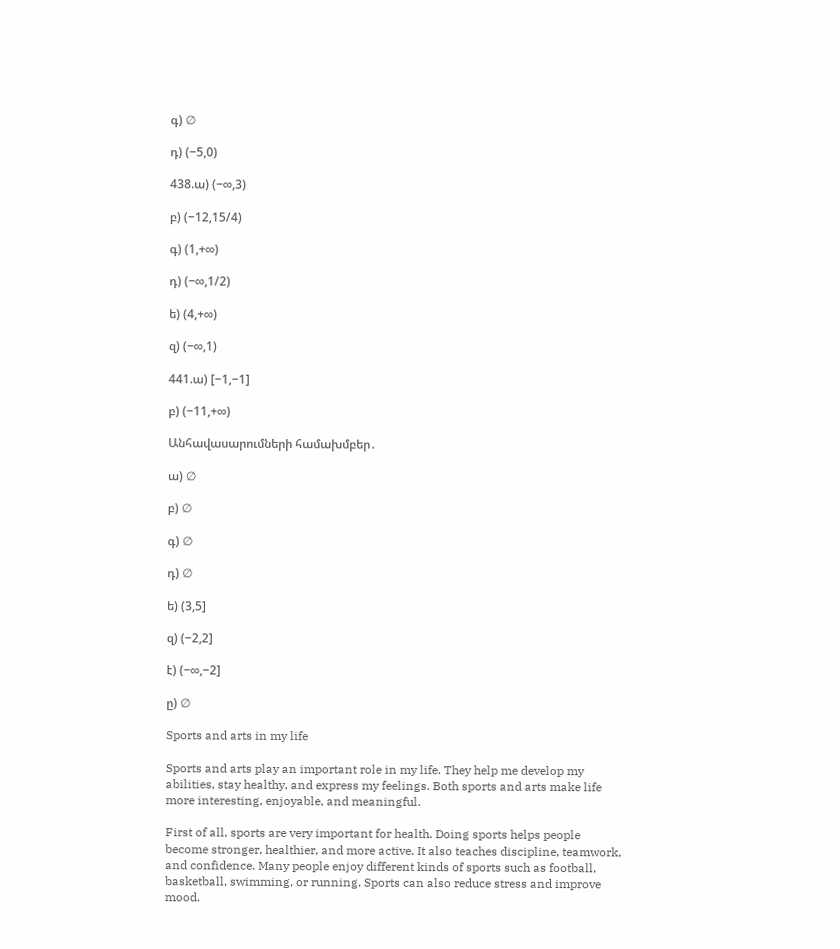գ) ∅

դ) (−5,0)

438.ա) (−∞,3)

բ) (−12,15/4)

գ) (1,+∞)

դ) (−∞,1/2)

ե) (4,+∞)

զ) (−∞,1)

441.ա) [−1,−1]

բ) (−11,+∞)

Անհավասարումների համախմբեր․

ա) ∅

բ) ∅

գ) ∅

դ) ∅

ե) (3,5]

զ) (−2,2]

է) (−∞,−2]

ը) ∅

Sports and arts in my life

Sports and arts play an important role in my life. They help me develop my abilities, stay healthy, and express my feelings. Both sports and arts make life more interesting, enjoyable, and meaningful.

First of all, sports are very important for health. Doing sports helps people become stronger, healthier, and more active. It also teaches discipline, teamwork, and confidence. Many people enjoy different kinds of sports such as football, basketball, swimming, or running. Sports can also reduce stress and improve mood.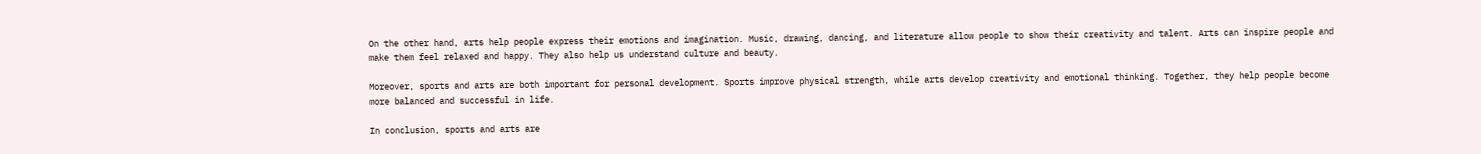On the other hand, arts help people express their emotions and imagination. Music, drawing, dancing, and literature allow people to show their creativity and talent. Arts can inspire people and make them feel relaxed and happy. They also help us understand culture and beauty.

Moreover, sports and arts are both important for personal development. Sports improve physical strength, while arts develop creativity and emotional thinking. Together, they help people become more balanced and successful in life.

In conclusion, sports and arts are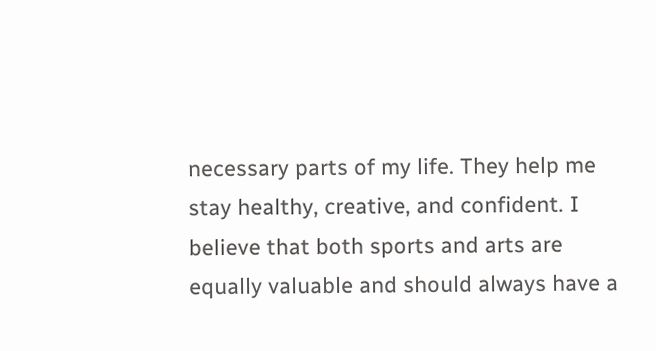necessary parts of my life. They help me stay healthy, creative, and confident. I believe that both sports and arts are equally valuable and should always have a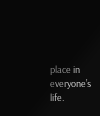place in everyone’s life.